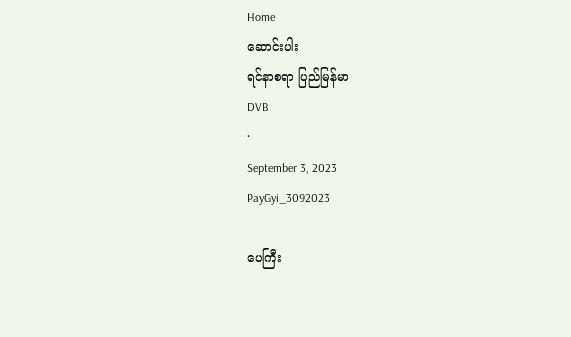Home
ဆောင်းပါး
ရင်နာစရာ ပြည်မြန်မာ
DVB
·
September 3, 2023
PayGyi_3092023

ပေကြီး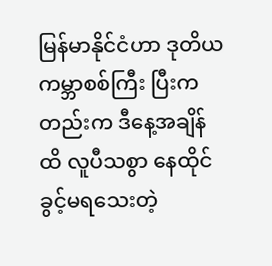မြန်မာနိုင်ငံဟာ ဒုတိယကမ္ဘာစစ်ကြီး ပြီးကတည်းက ဒီနေ့အချိန်ထိ လူပီသစွာ နေထိုင်ခွင့်မရသေးတဲ့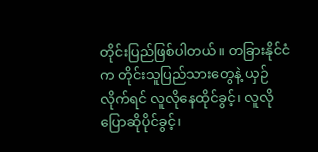တိုင်းပြည်ဖြစ်ပါတယ်။ တခြားနိုင်ငံက တိုင်းသူပြည်သားတွေနဲ့ ယှဉ်လိုက်ရင် လူလိုနေထိုင်ခွင့်၊ လူလိုပြောဆိုပိုင်ခွင့်၊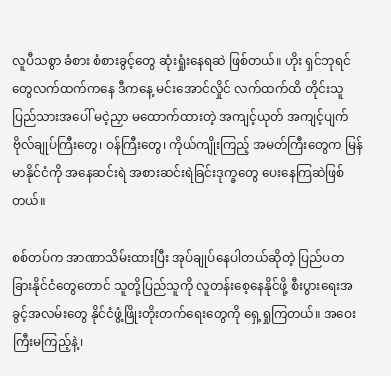လူပီသစွာ ခံစား စံစားခွင့်တွေ ဆုံးရှုံးနေရဆဲ ဖြစ်တယ်။ ဟိုး ရှင်ဘုရင်တွေလက်ထက်ကနေ ဒီကနေ့ မင်းအောင်လှိုင် လက်ထက်ထိ တိုင်းသူပြည်သားအပေါ် မငဲ့ညှာ မထောက်ထားတဲ့ အကျင့်ယုတ် အကျင့်ပျက် ဗိုလ်ချုပ်ကြီးတွေ၊ ဝန်ကြီးတွေ၊ ကိုယ်ကျိုးကြည့် အမတ်ကြီးတွေက မြန်မာနိုင်ငံကို အနေဆင်းရဲ အစားဆင်းရဲခြင်းဒုက္ခတွေ ပေးနေကြဆဲဖြစ်တယ်။

စစ်တပ်က အာဏာသိမ်းထားပြီး အုပ်ချုပ်နေပါတယ်ဆိုတဲ့ ပြည်ပတခြားနိုင်ငံတွေတောင် သူတို့ပြည်သူကို လူတန်းစေ့နေနိုင်ဖို့ စီးပွားရေးအခွင့်အလမ်းတွေ နိုင်ငံဖွံ့ဖြိုးတိုးတက်ရေးတွေကို ရှေ့ရှုကြတယ်။ အဝေးကြီးမကြည့်နဲ့၊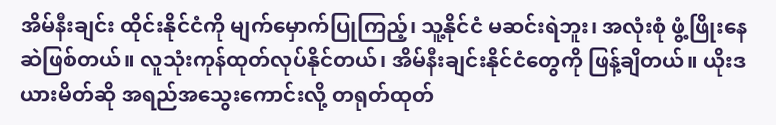အိမ်နီးချင်း ထိုင်းနိုင်ငံကို မျက်မှောက်ပြုကြည့်၊ သူ့နိုင်ငံ မဆင်းရဲဘူး၊ အလုံးစုံ ဖွံ့ဖြိုးနေဆဲဖြစ်တယ်။ လူသုံးကုန်ထုတ်လုပ်နိုင်တယ်၊ အိမ်နီးချင်းနိုင်ငံတွေကို ဖြန့်ချိတယ်။ ယိုးဒယားမိတ်ဆို အရည်အသွေးကောင်းလို့ တရုတ်ထုတ်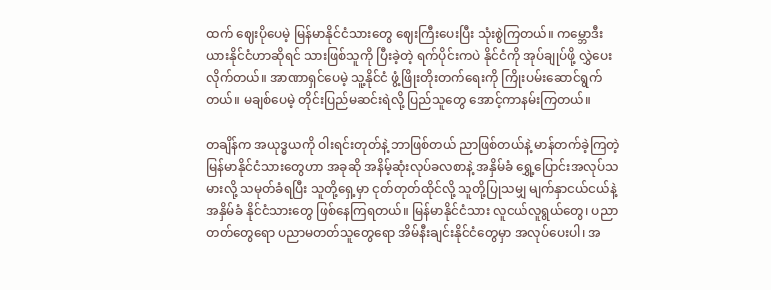ထက် ဈေးပိုပေမဲ့ မြန်မာနိုင်ငံသားတွေ ဈေးကြီးပေးပြီး သုံးစွဲကြတယ်။ ကမ္ဘောဒီးယားနိုင်ငံဟာဆိုရင် သားဖြစ်သူကို ပြီးခဲ့တဲ့ ရက်ပိုင်းကပဲ နိုင်ငံကို အုပ်ချုပ်ဖို့ လွှဲပေးလိုက်တယ်။ အာဏာရှင်ပေမဲ့ သူ့နိုင်ငံ ဖွံ့ဖြိုးတိုးတက်ရေးကို ကြိုးပမ်းဆောင်ရွက်တယ်။ မချစ်ပေမဲ့ တိုင်းပြည်မဆင်းရဲလို့ ပြည်သူတွေ အောင့်ကာနမ်းကြတယ်။

တချိန်က အယုဒ္ဓယကို ဝါးရင်းတုတ်နဲ့ ဘာဖြစ်တယ် ညာဖြစ်တယ်နဲ့ မာန်တက်ခဲ့ကြတဲ့ မြန်မာနိုင်ငံသားတွေဟာ အခုဆို အနိမ့်ဆုံးလုပ်ခလစာနဲ့ အနှိမ်ခံ ရွှေ့ပြောင်းအလုပ်သမားလို့ သမုတ်ခံရပြီး သူတို့ရှေ့မှာ ငုတ်တုတ်ထိုင်လို့ သူတို့ပြုသမျှ မျက်နှာငယ်ငယ်နဲ့ အနှိမ်ခံ နိုင်ငံသားတွေ ဖြစ်နေကြရတယ်။ မြန်မာနိုင်ငံ‌သား လူငယ်လူရွယ်တွေ၊ ပညာတတ်တွေရော ပညာမတတ်သူတွေရော အိမ်နီးချင်းနိုင်ငံတွေမှာ အလုပ်ပေးပါ၊ အ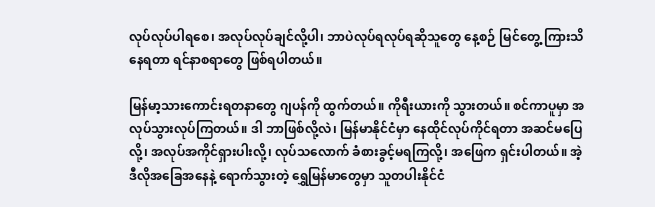လုပ်လုပ်ပါရစေ၊ အလုပ်လုပ်ချင်လို့ပါ၊ ဘာပဲလုပ်ရလုပ်ရဆိုသူတွေ နေ့စဉ် မြင်တွေ့ ကြားသိနေရတာ ရင်နာစရာတွေ ဖြစ်ရပါတယ်။

မြန်မာ့သားကောင်းရတနာတွေ ဂျပန်ကို ထွက်တယ်။ ကိုရီးယားကို သွားတယ်။ စင်ကာပူမှာ အလုပ်သွားလုပ်ကြတယ်။ ဒါ ဘာဖြစ်လို့လဲ၊ မြန်မာနိုင်ငံမှာ နေထိုင်လုပ်ကိုင်ရတာ အဆင်မပြေလို့၊ အလုပ်အကိုင်ရှားပါးလို့၊ လုပ်သလောက် ခံစားခွင့်မရကြလို့၊ အဖြေက ရှင်းပါတယ်။ အဲ့ဒီလိုအခြေအနေနဲ့ ရောက်သွားတဲ့ ရွှေမြန်မာတွေမှာ သူတပါးနိုင်ငံ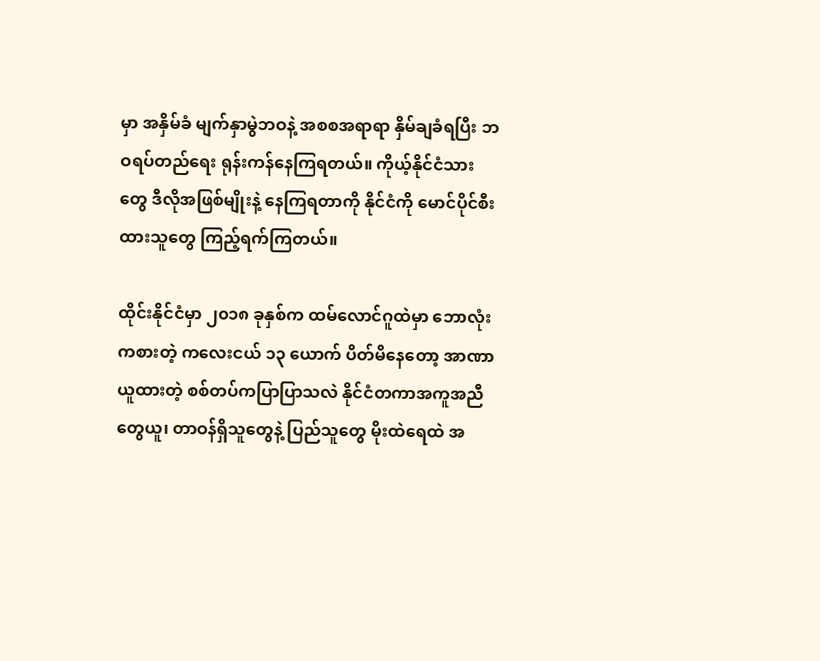မှာ အနှိမ်ခံ မျက်နှာမွဲဘဝနဲ့ အစစအရာရာ နှိမ်ချခံရပြီး ဘဝရပ်တည်ရေး ရုန်းကန်နေကြရတယ်။ ကိုယ့်နိုင်ငံသားတွေ ဒီလိုအဖြစ်မျိုးနဲ့ နေကြရတာကို နိုင်ငံကို မောင်ပိုင်စီးထားသူတွေ ကြည့်ရက်ကြတယ်။

ထိုင်းနိုင်ငံမှာ ၂၀၁၈ ခုနှစ်က ထမ်လောင်ဂူထဲမှာ ဘောလုံးကစားတဲ့ ကလေးငယ် ၁၃ ယောက် ပိတ်မိ‌နေတော့ အာဏာယူထားတဲ့ စစ်တပ်ကပြာပြာသလဲ နိုင်ငံတကာအကူအညီတွေယူ၊ တာဝန်ရှိသူတွေနဲ့ ပြည်သူတွေ မိုးထဲရေထဲ အ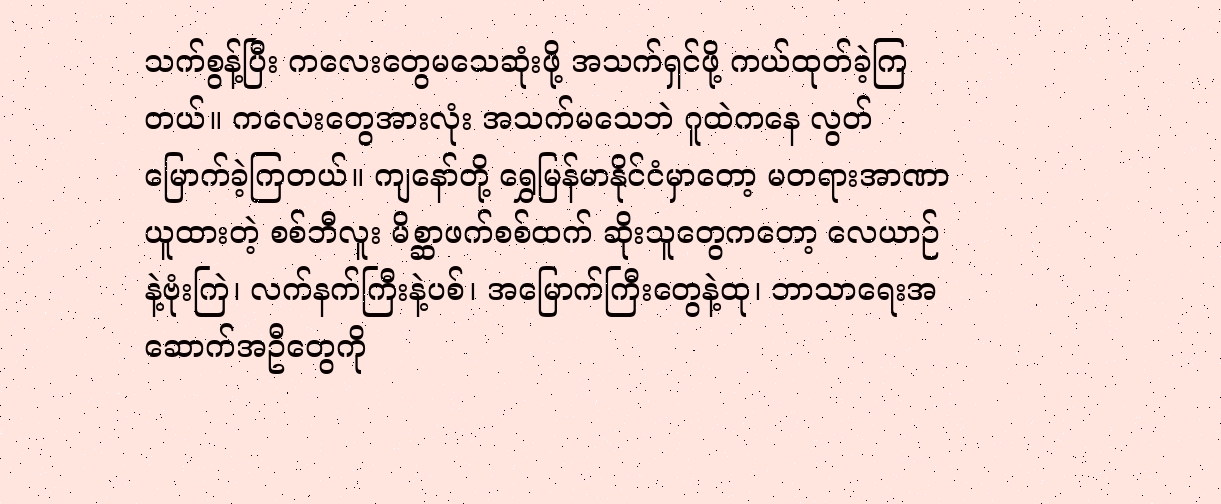သက်စွန့်ပြီး ကလေးတွေမသေဆုံးဖို့ အသက်ရှင်ဖို့ ကယ်ထုတ်ခဲ့ကြတယ်။ ကလေးတွေအားလုံး အသက်မသေဘဲ ဂူထဲကနေ လွတ်မြောက်ခဲ့ကြတယ်။ ကျနော်တို့ ရွှေမြန်မာနိုင်ငံမှာတော့ မတရားအာဏာယူထားတဲ့ စစ်ဘီလူး မိစ္ဆာဖက်စစ်ထက် ဆိုးသူတွေကတော့ လေယာဉ်နဲ့ဗုံးကြဲ၊ လက်နက်ကြီးနဲ့ပစ်၊ အ‌မြောက်ကြီးတွေနဲ့ထု၊ ဘာသာရေးအဆောက်အဦတွေကို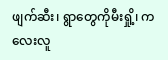ဖျက်ဆီး၊ ရွာတွေကိုမီးရှို့၊ ကလေးလူ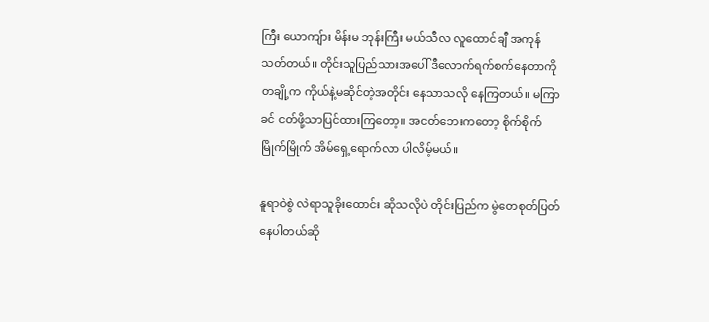ကြီး ယောကျ်ား မိန်းမ ဘုန်းကြီး မယ်သီလ လူထောင်ချီ အကုန်သတ်တယ်။ တိုင်းသူပြည်သားအပေါ် ဒီလောက်ရက်စက်နေတာကို တချို့က ကိုယ်နဲ့မဆိုင်တဲ့အတိုင်း နေသာသလို နေကြတယ်။ မကြာခင် ငတ်ဖို့သာပြင်ထားကြတော့။ အငတ်ဘေးကတော့ စိုက်စိုက်မြိုက်မြိုက် အိမ်ရှေ့ရောက်လာ ပါလိမ့်မယ်။

နူရာဝဲစွဲ လဲရာသူခိုးထောင်း ဆိုသလိုပဲ တိုင်းပြည်က မွဲတေစုတ်ပြတ်နေပါတယ်ဆို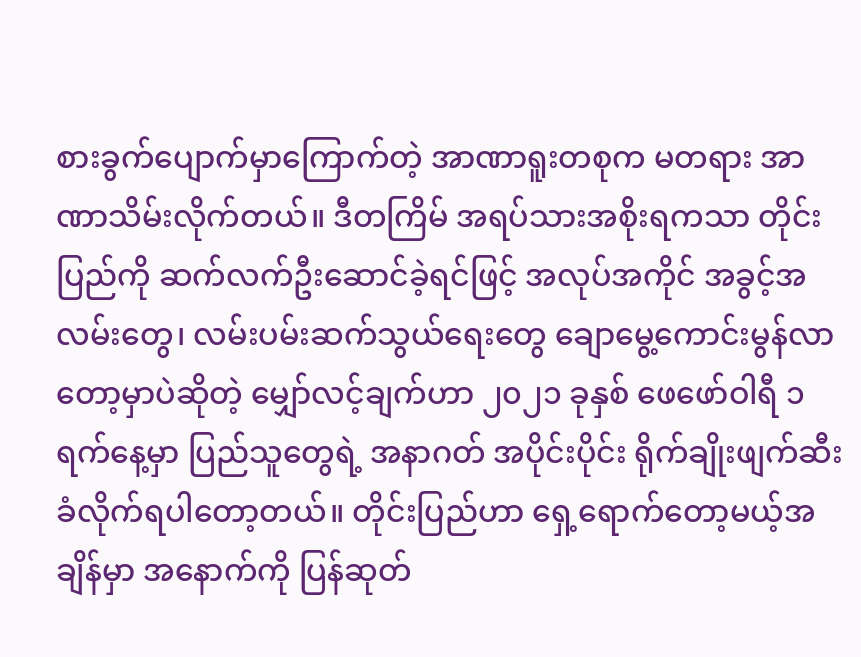စားခွက်‌ပျောက်မှာကြောက်တဲ့ အာဏာရူးတစုက မတရား အာဏာသိမ်းလိုက်တယ်။ ဒီတကြိမ် အရပ်သားအစိုးရကသာ တိုင်းပြည်ကို ဆက်လက်ဦးဆောင်ခဲ့ရင်ဖြင့် အလုပ်အကိုင် အခွင့်အလမ်းတွေ၊ လမ်းပမ်းဆက်သွယ်ရေးတွေ ချောမွေ့ကောင်းမွန်လာတော့မှာပဲဆိုတဲ့ မျှော်လင့်ချက်ဟာ ၂၀၂၁ ခုနှစ် ဖေဖော်ဝါရီ ၁ ရက်နေ့မှာ ပြည်သူတွေရဲ့ အနာဂတ် အပိုင်းပိုင်း ရိုက်ချိုးဖျက်ဆီးခံလိုက်ရပါတော့တယ်။ တိုင်းပြည်ဟာ ရှေ့ရောက်တော့မယ့်အချိန်မှာ အနောက်ကို ပြန်ဆုတ်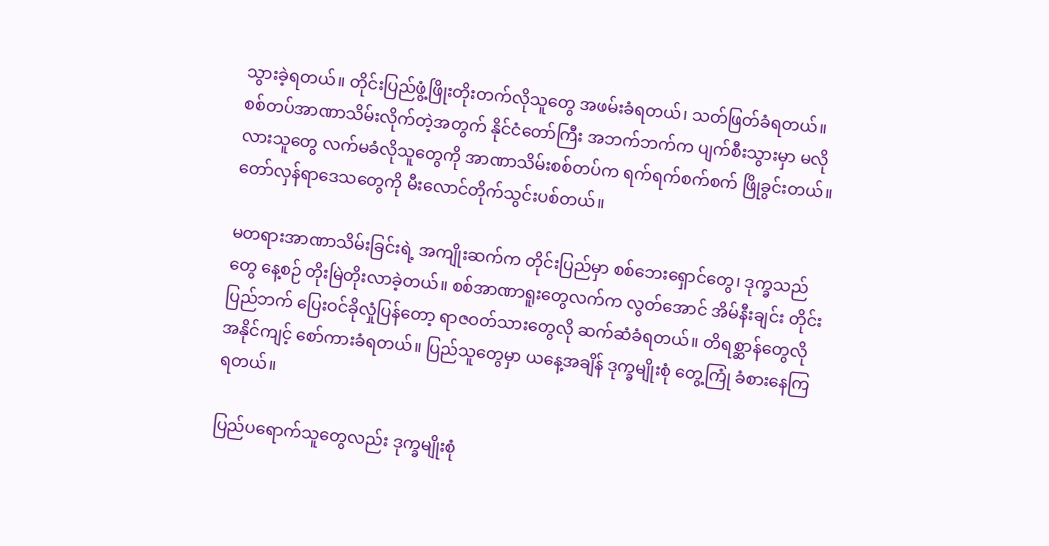သွားခဲ့ရတယ်။ တိုင်းပြည်ဖွံ့ဖြိုးတိုးတက်လိုသူတွေ အဖမ်းခံရတယ်၊ သတ်ဖြတ်ခံရတယ်။ စစ်တပ်အာဏာသိမ်းလိုက်တဲ့အတွက် နိုင်ငံတော်ကြီး အဘက်ဘက်က ပျက်စီးသွားမှာ မလိုလားသူတွေ လက်မခံလိုသူတွေကို အာဏာသိမ်းစစ်တပ်က ရက်ရက်စက်စက် ဖြိုခွင်းတယ်။ တော်လှန်ရာဒေသတွေကို မီးလောင်တိုက်သွင်းပစ်တယ်။

မတရားအာဏာသိမ်းခြင်းရဲ့ အကျိုးဆက်က တိုင်းပြည်မှာ စစ်ဘေးရှောင်တွေ၊ ဒုက္ခသည်တွေ နေ့စဉ် တိုးမြဲတိုးလာခဲ့တယ်။ စစ်အာဏာရူးတွေလက်က လွတ်အောင် အိမ်နီးချင်း တိုင်းပြည်ဘက် ပြေးဝင်ခိုလှုံပြန်တော့ ရာဇဝတ်သားတွေလို ဆက်ဆံခံရတယ်။ တိရစ္ဆာန်တွေလို အနိုင်ကျင့် စော်ကားခံရတယ်။ ပြည်သူတွေမှာ ယနေ့အချိန် ဒုက္ခမျိုးစုံ တွေ့ကြုံ ခံစားနေကြရတယ်။

ပြည်ပရောက်သူတွေလည်း ဒုက္ခမျိုးစုံ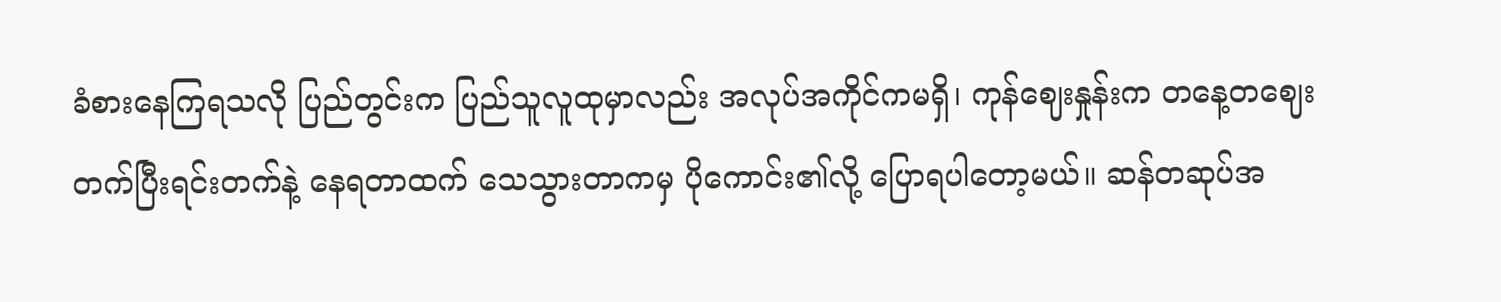ခံစားနေကြရသလို ပြည်တွင်းက ပြည်သူလူထုမှာလည်း အလုပ်အကိုင်ကမရှိ၊ ကုန်ဈေးနှုန်းက တနေ့တဈေး တက်ပြီးရင်းတက်နဲ့ နေရတာထက် ‌သေသွားတာကမှ ပိုကောင်း၏လို့ ပြောရပါတော့မယ်။ ဆန်တဆုပ်အ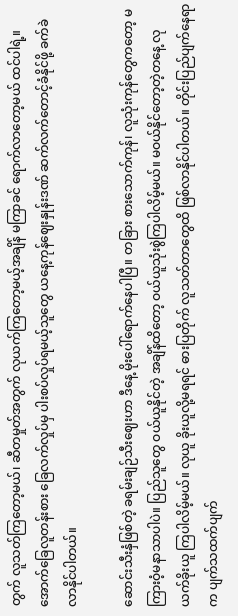တွက် လူသတ်ကြတော့မယ်၊ ဆီတမှုတ်အတွက် လုယက်ကြတော့မယ့်အချိန် မကြာခင် ရောက်လာတော့မယ် ထင်ပါရဲ့။ အောက်ခြေလူတန်းစား ခြေလက်လှုပ်မှ ပါးစပ်လှုပ်ရမယ့်သူတွေ ယနေ့ကုန်ဈေးနှုန်းဒဏ် ဆက်လက်တောင့်ခံနိုင်ဖို့ ခက်ခဲလာနိုင်ပါတယ်။

ဆောင်းသီးနှံဖြစ်တဲ့ ခရမ်းချဉ်သီးဈေးဟာ ဒီနေ့ မိုးပေါ်ရောက်နေပါပြီ။ တခြား စားသောက်ကုန်၊ လူသုံးကုန်တွေကတော့ မကြားဝံ့မနာသာပါပဲ။ ပြည်သူတွေ ဝယ်ယူနိုင်တဲ့ အချိန်ထိတော့ ဝယ်ယူသုံးစွဲကြပါလိမ့်မယ်။ မဝယ်နိုင်တော့တဲ့တနေ့ လုယက်ခိုးယူ ကြပါလိမ့်မယ်။ လုယူ ခိုးယူလို့မရရင် ဓားပြတိုက် လူသတ်တာတွေထိ ဖြစ်လာနိုင်ပါတယ်။ တိုင်းပြည်ပျက်နေရာက ပျက်သထက်ပျက်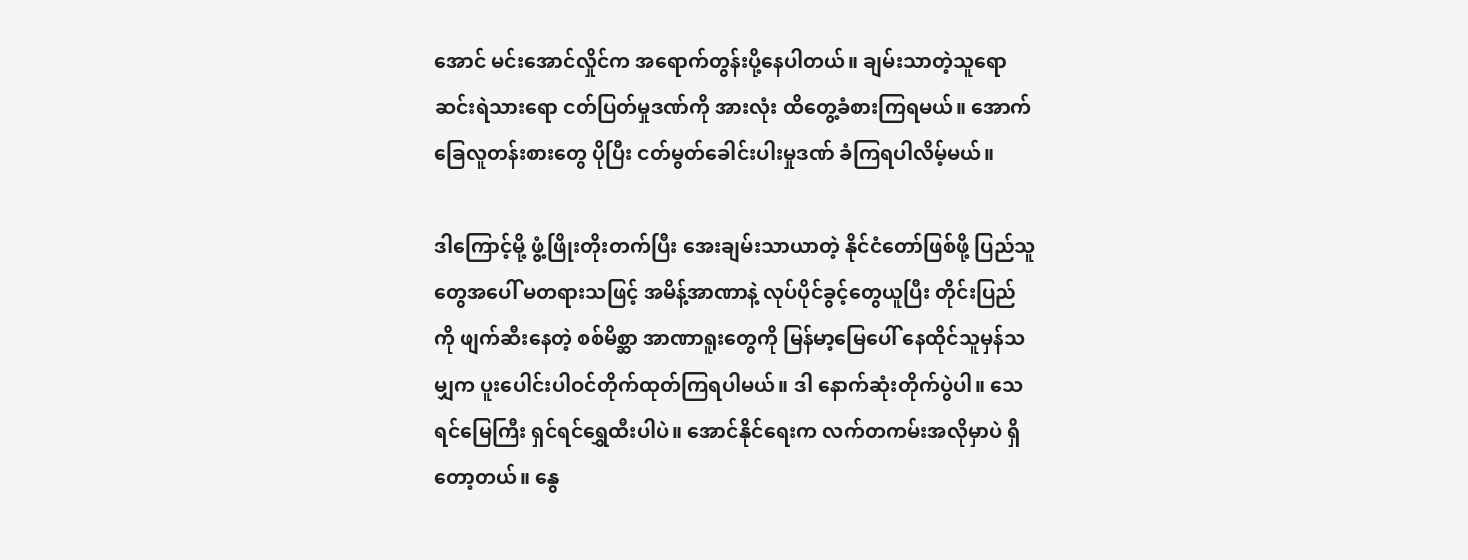အောင် မင်းအောင်လှိုင်က အရောက်တွန်းပို့နေပါတယ်။ ချမ်းသာတဲ့သူရော ဆင်းရဲသားရော ငတ်ပြတ်မှုဒဏ်ကို အားလုံး ထိတွေ့ခံစားကြရမယ်။ အောက်ခြေလူတန်းစားတွေ ပိုပြီး ငတ်မွတ်ခေါင်းပါးမှုဒဏ် ခံကြရပါလိမ့်မယ်။

ဒါကြောင့်မို့ ဖွံ့ဖြိုးတိုးတက်ပြီး အေးချမ်းသာယာတဲ့ နိုင်ငံတော်ဖြစ်ဖို့ ပြည်သူတွေအပေါ် မတရားသဖြင့် အမိန့်အာဏာနဲ့ လုပ်ပိုင်ခွင့်တွေယူပြီး တိုင်းပြည်ကို ဖျက်ဆီးနေတဲ့ စစ်မိစ္ဆာ အာဏာရူးတွေကို မြန်မာ့မြေပေါ် နေထိုင်သူမှန်သမျှက ပူးပေါင်းပါဝင်တိုက်ထုတ်ကြရပါမယ်။ ဒါ နောက်ဆုံးတိုက်ပွဲပါ။ သေရင်မြေကြီး ရှင်ရင်ရွှေထီးပါပဲ။ အောင်နိုင်ရေးက လက်တကမ်းအလိုမှာပဲ ရှိတော့တယ်။ နွေ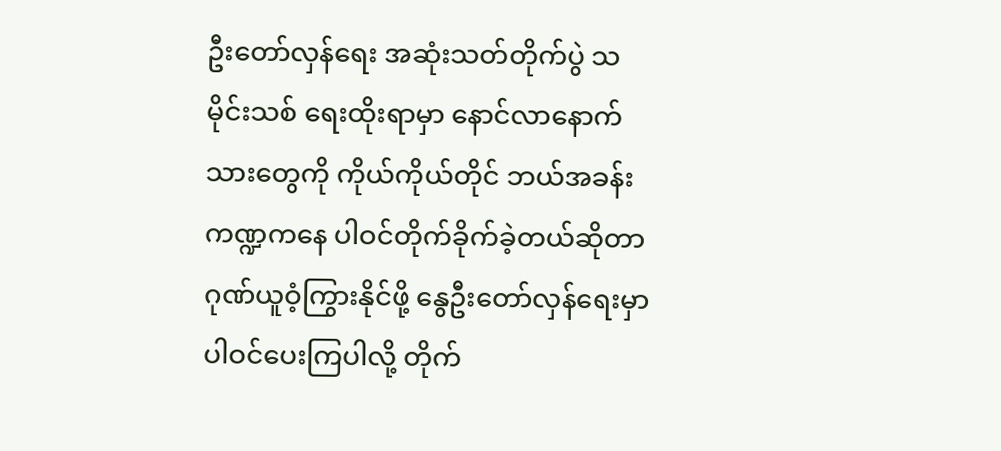ဦးတော်လှန်ရေး အဆုံးသတ်တိုက်ပွဲ သမိုင်းသစ် ရေးထိုးရာမှာ နောင်လာနောက်သားတွေကို ကိုယ်ကိုယ်တိုင် ဘယ်အခန်းကဏ္ဍကနေ ပါဝင်တိုက်ခိုက်ခဲ့တယ်ဆိုတာ ဂုဏ်ယူဝံ့ကြွားနိုင်ဖို့ နွေဦးတော်လှန်ရေးမှာ ပါဝင်ပေးကြပါလို့ တိုက်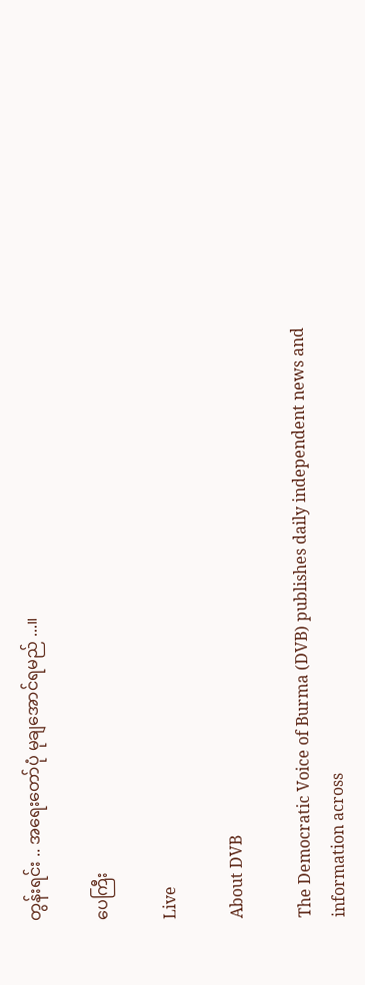တွန်းရင်း .. အရေးတော်ပုံ မုချအောင်ရမည် ...။

ပေကြီး

Live

About DVB

The Democratic Voice of Burma (DVB) publishes daily independent news and information across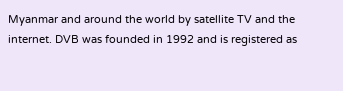Myanmar and around the world by satellite TV and the internet. DVB was founded in 1992 and is registered as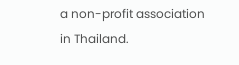a non-profit association in Thailand.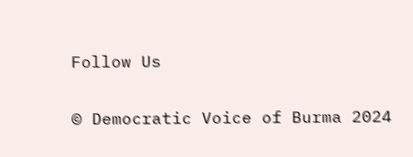Follow Us

© Democratic Voice of Burma 2024